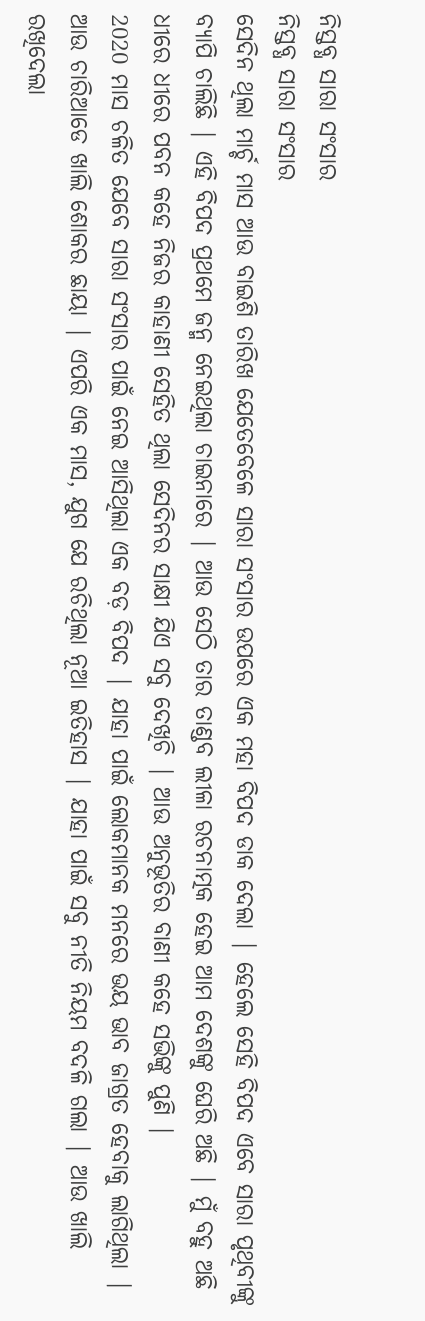ନିସ୍ତବ୍ଧ ସାରା ସଂସାର
ନିସ୍ତବ୍ଧ ସାରା ସଂସାର
ସେଦିନ ଥିଲା ମାର୍ଚ୍ଚ ମାସ ଆଉ ବାଇଶି ତାରିଖ ଯେତେବେଳେ ସାରା ସଂସାର ଉପରେ ଏକ ମହା ବିପଦ ଡାକ ଦେଲା | ହେଲେ ସେହି ବିପଦ ଏବେ ସାରା ପୃଥିବୀଙ୍କୁ ବ୍ୟାପି ଚାଲିଛି | ଏହି ବିପଦ ପ୍ରଥମେ ଜନ୍ମ ନେଇଥିଲା ଚାଇନାରେ | ଆଉ ସେଠି ତାର ତାଣ୍ଡବ ଲୀଳା ରଚନାତ୍ମକ ହେଇ ଆମ ଦେଶଙ୍କୁ ଘେରି ଅଛି | ମୁଁ ବହୁ ଅଛି ଧୀରେ ଧୀରେ ପବନ କହେ ନିଜର କାହାଣୀ ସେହିତ ଥିଲା ସେଦିନର ସାକ୍ଷୀ ଯିଏ ସବୁ ଦେଖିଚି | ଆଉ ଅନୁଭୂତିର ବାଣୀ କହେ ସଭିଙ୍କୁ ପୁଣି |
2020 ମାସ ଚଳିତ ଯେବେ ସାରା ସଂସାର ପାଇଁ ନେଇ ଆସିଥିଲା ଏକ ବଡ଼ ବିପଦ | ଯାହା ପାଇଁ ଲୋକମାନକ ମନରେ ଭୟ ଭାବ ଜାଗ୍ରତ ହେବାକୁ ଲାଗିଥିଲା | ଆଉ ଚାରିଆଡେ ଖାଲି ଶୋକର ଛାୟା | ଏପରି ଏକ ମାସ, ଯୁଗ ଯେ ରଚିଥିଲା ନୂଆ ଇତିହାସ | ଯାହା ପାଇଁ ସବୁ ନୀତି ନିୟମ ବଦଳି ଗଲା | ଆଉ ଖାଲି ରଖିଦେଲା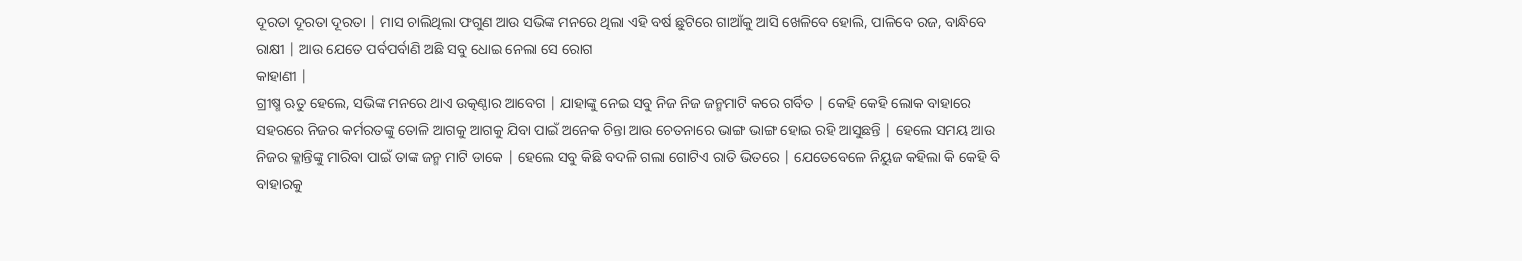ଦୂରତା ଦୂରତା ଦୂରତା | ମାସ ଚାଲିଥିଲା ଫଗୁଣ ଆଉ ସଭିଙ୍କ ମନରେ ଥିଲା ଏହି ବର୍ଷ ଛୁଟିରେ ଗାଆଁକୁ ଆସି ଖେଳିବେ ହୋଲି, ପାଳିବେ ରଜ, ବାନ୍ଧିବେ ରାକ୍ଷୀ | ଆଉ ଯେତେ ପର୍ବପର୍ବାଣି ଅଛି ସବୁ ଧୋଇ ନେଲା ସେ ରୋଗ
କାହାଣୀ |
ଗ୍ରୀଷ୍ମ ଋତୁ ହେଲେ, ସଭିଙ୍କ ମନରେ ଥାଏ ଉତ୍କଣ୍ଠାର ଆବେଗ | ଯାହାଙ୍କୁ ନେଇ ସବୁ ନିଜ ନିଜ ଜନ୍ମମାଟି କରେ ଗର୍ବିତ | କେହି କେହି ଲୋକ ବାହାରେ ସହରରେ ନିଜର କର୍ମରତଙ୍କୁ ତୋଳି ଆଗକୁ ଆଗକୁ ଯିବା ପାଇଁ ଅନେକ ଚିନ୍ତା ଆଉ ଚେତନାରେ ଭାଙ୍ଗ ଭାଙ୍ଗ ହୋଇ ରହି ଆସୁଛନ୍ତି | ହେଲେ ସମୟ ଆଉ ନିଜର କ୍ଳାନ୍ତିଙ୍କୁ ମାରିବା ପାଇଁ ତାଙ୍କ ଜନ୍ମ ମାଟି ଡାକେ | ହେଲେ ସବୁ କିଛି ବଦଳି ଗଲା ଗୋଟିଏ ରାତି ଭିତରେ | ଯେତେବେଳେ ନିୟୁଜ କହିଲା କି କେହି ବି ବାହାରକୁ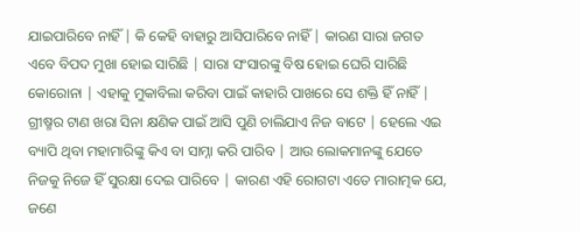ଯାଇପାରିବେ ନାହିଁ | କି କେହି ବାହାରୁ ଆସିପାରିବେ ନାହିଁ | କାରଣ ସାରା ଜଗତ ଏବେ ବିପଦ ମୁଖା ହୋଇ ସାରିଛି | ସାରା ସଂସାରଙ୍କୁ ବିଷ ହୋଇ ଘେରି ସାରିଛି କୋରୋନା | ଏହାକୁ ମୁକାବିଲା କରିବା ପାଇଁ କାହାରି ପାଖରେ ସେ ଶକ୍ତି ହିଁ ନାହିଁ |
ଗ୍ରୀଷ୍ମର ଟାଣ ଖରା ସିନା କ୍ଷଣିକ ପାଇଁ ଆସି ପୁଣି ଚାଲିଯାଏ ନିଜ ବାଟେ | ହେଲେ ଏଇ ବ୍ୟାପି ଥିବା ମହାମାରିଙ୍କୁ କିଏ ବା ସାମ୍ନା କରି ପାରିବ | ଆଉ ଲୋକମାନଙ୍କୁ ଯେତେ ନିଜକୁ ନିଜେ ହିଁ ସୁରକ୍ଷା ଦେଇ ପାରିବେ | କାରଣ ଏହି ରୋଗଟା ଏତେ ମାରାତ୍ମକ ଯେ, ଜଣେ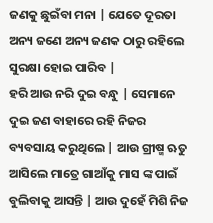ଜଣକୁ ଛୁଇଁବା ମନା | ଯେତେ ଦୂରତା ଅନ୍ୟ ଜଣେ ଅନ୍ୟ ଜଣକ ଠାରୁ ରହିଲେ ସୁରକ୍ଷା ହୋଇ ପାରିବ |
ହରି ଆଉ ନରି ଦୁଇ ବନ୍ଧୁ | ସେମାନେ ଦୁଇ ଜଣ ବାହାରେ ରହି ନିଜର ବ୍ୟବସାୟ କରୁଥିଲେ | ଆଉ ଗ୍ରୀଷ୍ମ ଋତୁ ଆସିଲେ ମାତ୍ରେ ଗାଆଁକୁ ମାସ ଙ୍କ ପାଇଁ ବୁଲିବାକୁ ଆସନ୍ତି | ଆଉ ଦୁହେଁ ମିଶି ନିଜ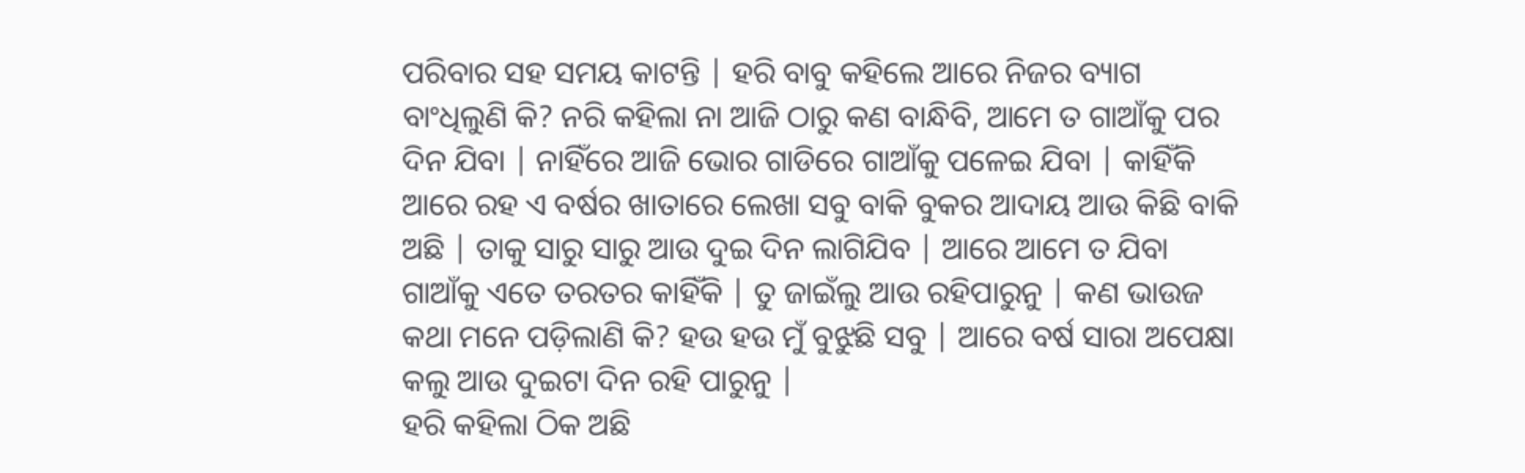ପରିବାର ସହ ସମୟ କାଟନ୍ତି | ହରି ବାବୁ କହିଲେ ଆରେ ନିଜର ବ୍ୟାଗ ବାଂଧିଲୁଣି କି? ନରି କହିଲା ନା ଆଜି ଠାରୁ କଣ ବାନ୍ଧିବି, ଆମେ ତ ଗାଆଁକୁ ପର ଦିନ ଯିବା | ନାହିଁରେ ଆଜି ଭୋର ଗାଡିରେ ଗାଆଁକୁ ପଳେଇ ଯିବା | କାହିଁକି ଆରେ ରହ ଏ ବର୍ଷର ଖାତାରେ ଲେଖା ସବୁ ବାକି ବୁକର ଆଦାୟ ଆଉ କିଛି ବାକି ଅଛି | ତାକୁ ସାରୁ ସାରୁ ଆଉ ଦୁଇ ଦିନ ଲାଗିଯିବ | ଆରେ ଆମେ ତ ଯିବା ଗାଆଁକୁ ଏତେ ତରତର କାହିଁକି | ତୁ ଜାଇଁଲୁ ଆଉ ରହିପାରୁନୁ | କଣ ଭାଉଜ କଥା ମନେ ପଡ଼ିଲାଣି କି? ହଉ ହଉ ମୁଁ ବୁଝୁଛି ସବୁ | ଆରେ ବର୍ଷ ସାରା ଅପେକ୍ଷା କଲୁ ଆଉ ଦୁଇଟା ଦିନ ରହି ପାରୁନୁ |
ହରି କହିଲା ଠିକ ଅଛି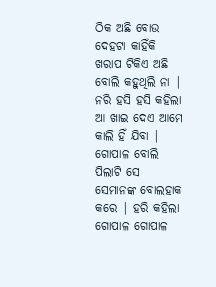ଠିକ ଅଛି ବୋଉ ଦେହଟା କାହିଁକି ଖରାପ ଟିକିଏ ଅଛି ବୋଲି କହୁଥିଲି ନା | ନରି ହସି ହସି କହିଲା ଆ ଖାଇ ଦେଏ ଆମେ କାଲି ହିଁ ଯିବା | ଗୋପାଳ ବୋଲି ପିଲାଟି ସେ ସେମାନଙ୍କ ବୋଲହାକ କରେ | ହରି କହିଲା ଗୋପାଳ ଗୋପାଳ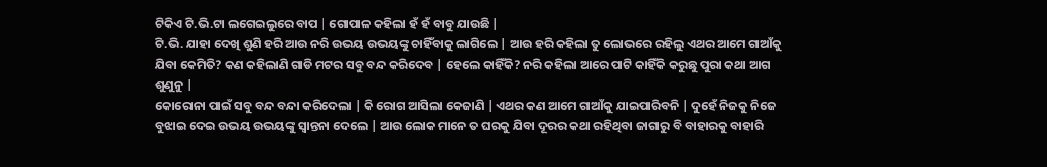ଟିକିଏ ଟି.ଭି.ଟା ଲଗେଇଲୁରେ ବାପ | ଗୋପାଳ କହିଲା ହଁ ହଁ ବାବୁ ଯାଉଛି |
ଟି.ଭି. ଯାହା ଦେଖି ଶୁଣି ହରି ଆଉ ନରି ଉଭୟ ଉଭୟଙ୍କୁ ଚାହିଁବାକୁ ଲାଗିଲେ | ଆଉ ହରି କହିଲା ତୁ ଲୋଭରେ ରହିଲୁ ଏଥର ଆମେ ଗାଆଁକୁ ଯିବା କେମିତି? କଣ କହିଲାଣି ଗାଡି ମଟର ସବୁ ବନ୍ଦ କରିଦେବ | ହେଲେ କାହିଁକି? ନରି କହିଲା ଆରେ ପାଟି କାହିଁକି କରୁଛୁ ପୁରା କଥା ଆଗ ଶୁଣୁନୁ |
କୋରୋନା ପାଇଁ ସବୁ ବନ୍ଦ ବନ୍ଦା କରିଦେଲା | କି ରୋଗ ଆସିଲା କେଜାଣି | ଏଥର କଣ ଆମେ ଗାଆଁକୁ ଯାଇପାରିବନି | ଦୁହେଁ ନିଜକୁ ନିଜେ ବୁଝାଇ ଦେଇ ଉଭୟ ଉଭୟଙ୍କୁ ସ୍ୱାନ୍ତନା ଦେଲେ | ଆଉ ଲୋକ ମାନେ ତ ଘରକୁ ଯିବା ଦୂରର କଥା ରହିଥିବା ଜାଗାରୁ ବି ବାହାରକୁ ବାହାରି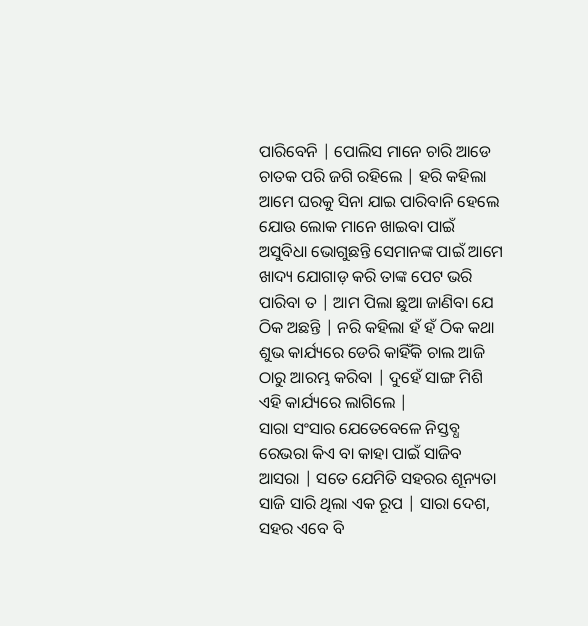ପାରିବେନି | ପୋଲିସ ମାନେ ଚାରି ଆଡେ ଚାତକ ପରି ଜଗି ରହିଲେ | ହରି କହିଲା ଆମେ ଘରକୁ ସିନା ଯାଇ ପାରିବାନି ହେଲେ ଯୋଉ ଲୋକ ମାନେ ଖାଇବା ପାଇଁ ଅସୁବିଧା ଭୋଗୁଛନ୍ତି ସେମାନଙ୍କ ପାଇଁ ଆମେ ଖାଦ୍ୟ ଯୋଗାଡ଼ କରି ତାଙ୍କ ପେଟ ଭରି ପାରିବା ତ | ଆମ ପିଲା ଛୁଆ ଜାଣିବା ଯେ ଠିକ ଅଛନ୍ତି | ନରି କହିଲା ହଁ ହଁ ଠିକ କଥା ଶୁଭ କାର୍ଯ୍ୟରେ ଡେରି କାହିଁକି ଚାଲ ଆଜି ଠାରୁ ଆରମ୍ଭ କରିବା | ଦୁହେଁ ସାଙ୍ଗ ମିଶି ଏହି କାର୍ଯ୍ୟରେ ଲାଗିଲେ |
ସାରା ସଂସାର ଯେତେବେଳେ ନିସ୍ତବ୍ଧ ରେଭରା କିଏ ବା କାହା ପାଇଁ ସାଜିବ ଆସରା | ସତେ ଯେମିତି ସହରର ଶୂନ୍ୟତା ସାଜି ସାରି ଥିଲା ଏକ ରୂପ | ସାରା ଦେଶ, ସହର ଏବେ ବି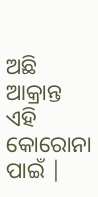ଅଛି ଆକ୍ରାନ୍ତ ଏହି କୋରୋନା ପାଇଁ |